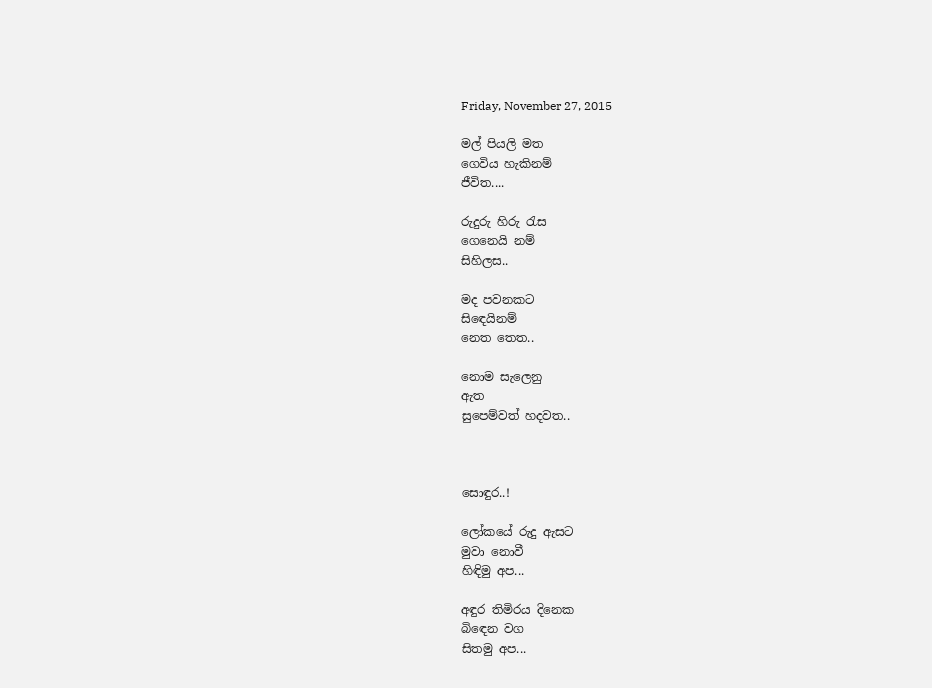Friday, November 27, 2015

මල් පියලි මත
ගෙවිය හැකිනම්
ජීවිත....

රුදුරු හිරු රැස
ගෙනෙයි නම්
සිහිලස..

මද පවනකට
සිඳෙයිනම්
නෙත තෙත..

නොම සැලෙනු
ඇත
සුපෙම්වත් හදවත..



සොඳුර..!

ලෝකයේ රුදු ඇසට
මුවා නොවී
හිඳිමු අප...

අඳුර තිමිරය දිනෙක
බිඳෙන වග
සිතමු අප...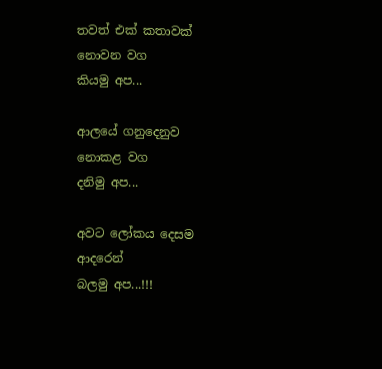තවත් එක් කතාවක්
නොවන වග
කියමු අප...

ආලයේ ගනුදෙනුව
නොකළ වග
දනිමු අප...

අවට ලෝකය දෙසම
ආදරෙන්
බලමු අප...!!!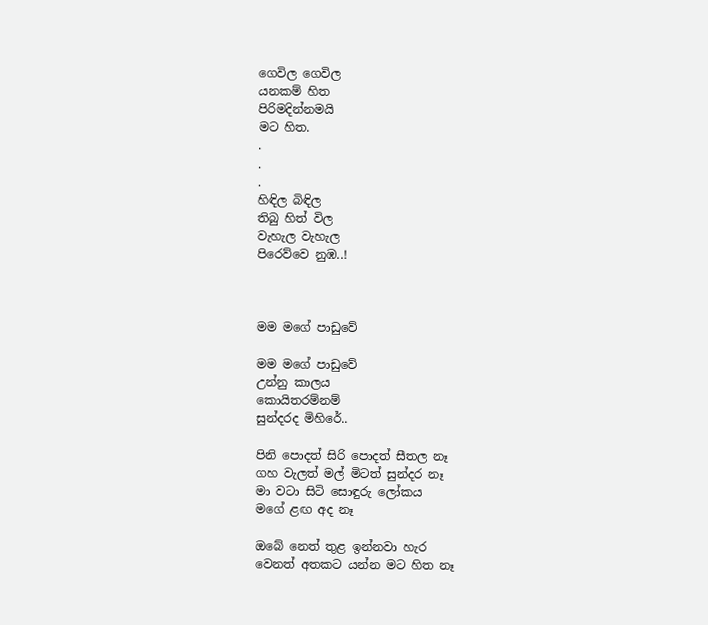ගෙවිල ගෙවිල
යනකම් හිත
පිරිමදින්නමයි
මට හිත.
.
.
.
හිඳිල බිඳිල
තිබු හිත් විල
වැහැල වැහැල
පිරෙව්වෙ නුඹ..!



මම මගේ පාඩුවේ

මම මගේ පාඩුවේ
උන්නු කාලය
කොයිතරම්නම්
සුන්දරද මිහිරේ..

පිනි පොදත් සිරි පොදත් සීතල නෑ
ගහ වැලත් මල් මිටත් සුන්දර නෑ
මා වටා සිටි සොඳුරු ලෝකය
මගේ ළඟ අද නෑ

ඔබේ නෙත් තුළ ඉන්නවා හැර
වෙනත් අතකට යන්න මට හිත නෑ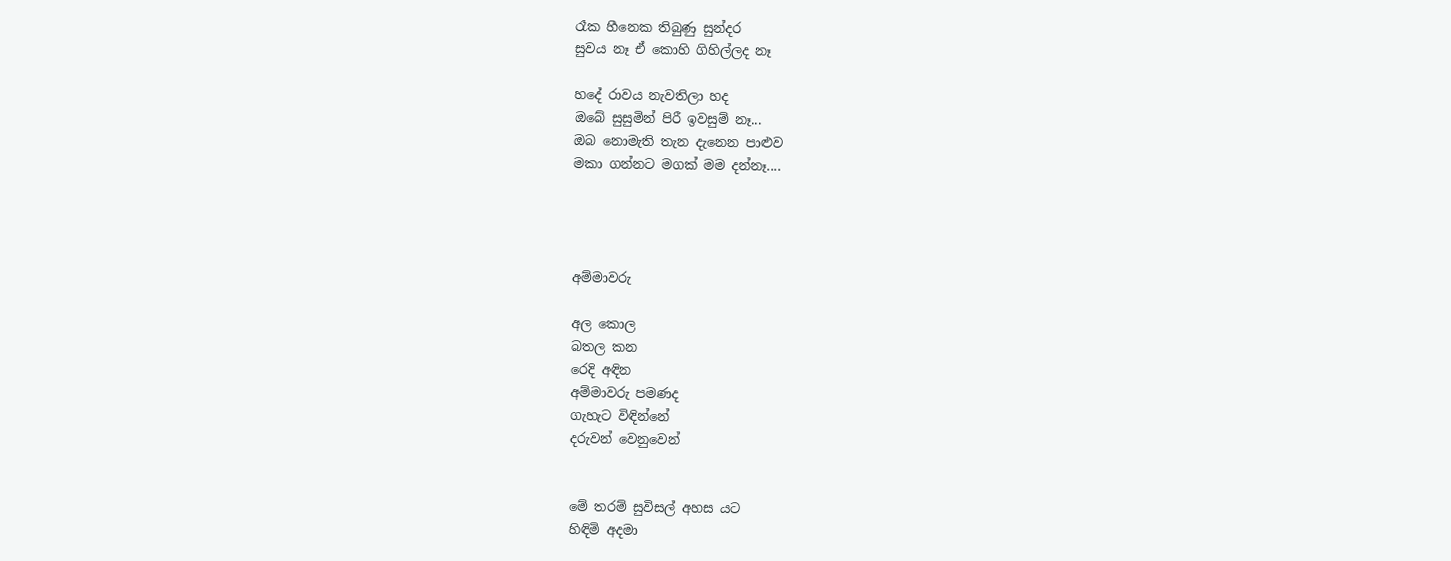රෑක හීනෙක තිබුණු සුන්දර
සුවය නෑ ඒ කොහි ගිහිල්ලද නෑ

හදේ රාවය නැවතිලා හද
ඔබේ සුසුමින් පිරී ඉවසුම් නෑ...
ඔබ නොමැති තැන දැනෙන පාළුව
මකා ගන්නට මගක් මම දන්නෑ....




අම්මාවරු

අල කොල
බතල කන
රෙදි අඳින
අම්මාවරු පමණද
ගැහැට විඳින්නේ
දරුවන් වෙනුවෙන්


මේ තරම් සුවිසල් අහස යට
හිඳිමි අදමා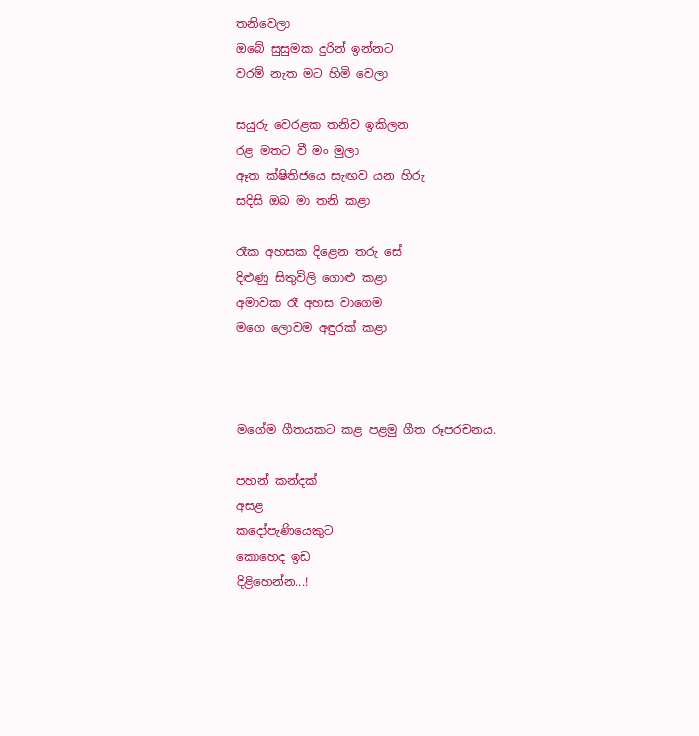තනිවෙලා
ඔබේ සුසුමක දුරින් ඉන්නට
වරම් නැත මට හිමි වෙලා

සයුරු වෙරළක තනිව ඉකිලන
රළ මතට වී මං මුලා
ඈත ක්ෂිතිජයෙ සැඟව යන හිරු
සදිසි ඔබ මා තනි කළා

රෑක අහසක දිළෙන තරු සේ
දිළුණු සිතුවිලි ගොළු කළා
අමාවක රෑ අහස වාගෙම
මගෙ ලොවම අඳුරක් කළා



මගේම ගීතයකට කළ පළමු ගීත රූපරචනය.

පහන් කන්දක්
අසළ
කදෝපැණියෙකුට
කොහෙද ඉඩ
දිළිහෙන්න...!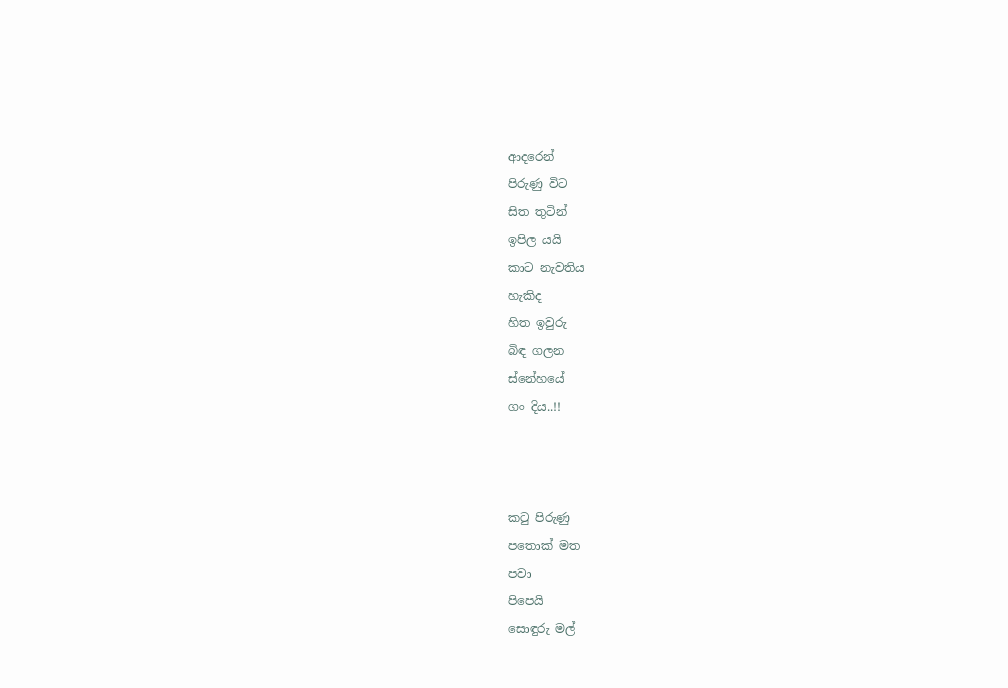ආදරෙන්
පිරුණු විට
සිත තුටින්
ඉපිල යයි
කාට නැවතිය
හැකිද
හිත ඉවුරු
බිඳ ගලන
ස්නේහයේ
ගං දිය..!!



කටු පිරුණු
පතොක් මත
පවා
පිපෙයි
සොඳුරු මල්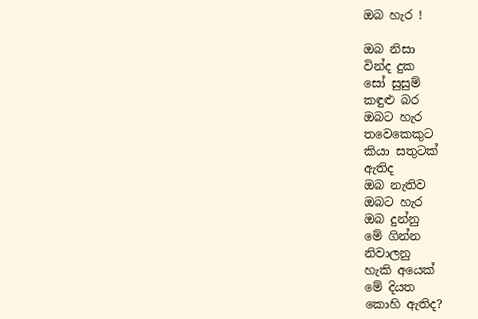ඔබ හැර !

ඔබ නිසා
වින්ද දුක
සෝ සුසුම්
කඳුළු බර
ඔබට හැර
තවෙකෙකුට
කියා සතුටක්
ඇතිද
ඔබ නැතිව
ඔබට හැර
ඔබ දුන්නු
මේ ගින්න
නිවාලනු
හැකි අයෙක්
මේ දියත
කොහි ඇතිද?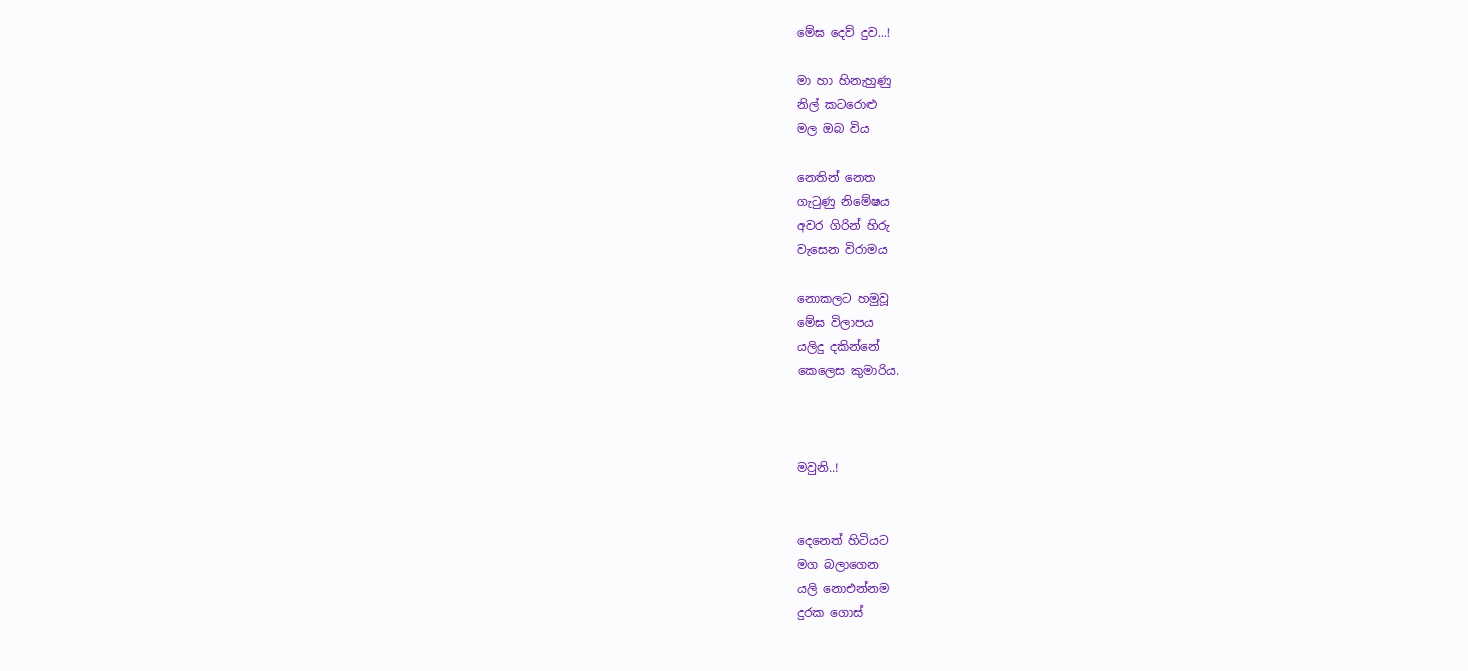මේඝ දෙව් දුව...!

මා හා හිනැහුණු
නිල් කටරොළු
මල ඔබ විය

නෙතින් නෙත
ගැටුණු නිමේෂය
අවර ගිරින් හිරු
වැසෙන විරාමය

නොකලට හමුවූ
මේඝ විලාපය
යලිදු දකින්නේ
කෙලෙස කුමාරිය.



මවුනි..!


දෙනෙත් හිටියට
මග බලාගෙන
යලි නොඑන්නම
දුරක ගොස්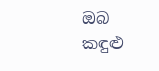ඔබ
කඳුළු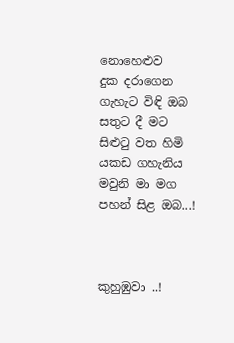නොහෙළුව
දුක දරාගෙන
ගැහැට විඳි ඔබ
සතුට දී මට
සිළුටු වත හිමි
යකඩ ගහැනිය
මවුනි මා මග
පහන් සිළ ඔබ...!



කුහුඹුවා ..!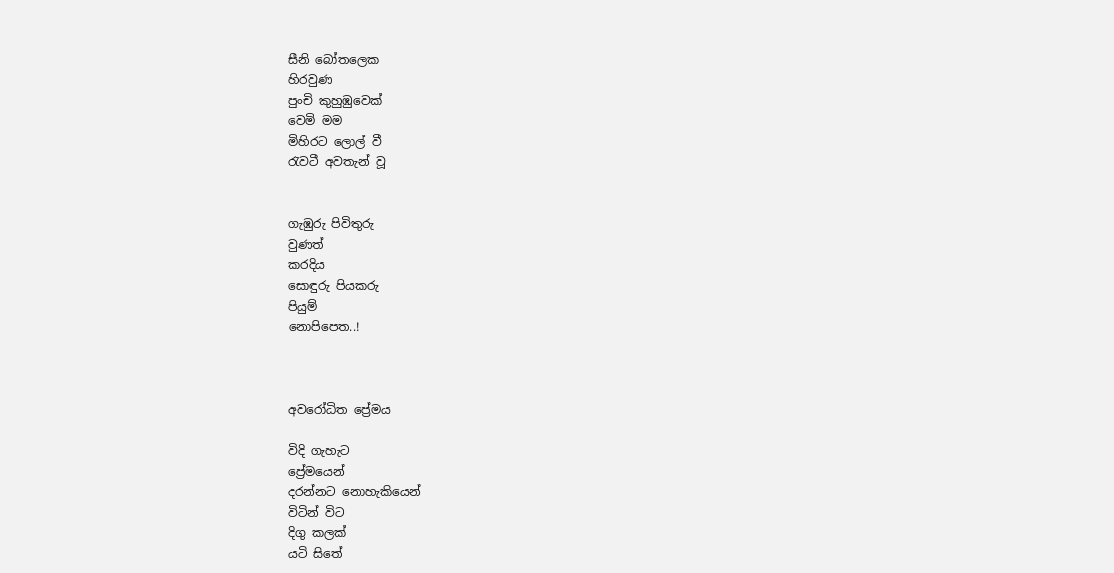සීනි බෝතලෙක
හිරවුණ
පුංචි කුහුඹුවෙක්
වෙමි මම
මිහිරට ලොල් වී
රැවටී අවතැන් වූ


ගැඹුරු පිවිතුරු
වුණත්
කරදිය
සොඳුරු පියකරු
පියුම්
නොපිපෙත..!



අවරෝධිත ප්‍රේමය

විදි ගැහැට
ප්‍රේමයෙන්
දරන්නට නොහැකියෙන්
විටින් විට
දිගු කලක්
යටි සිතේ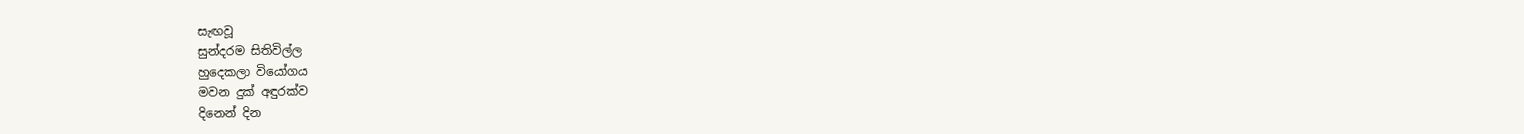සැඟවූ
සුන්දරම සිතිවිල්ල
හුදෙකලා වියෝගය
මවන දුක් අඳුරක්ව
දිනෙන් දින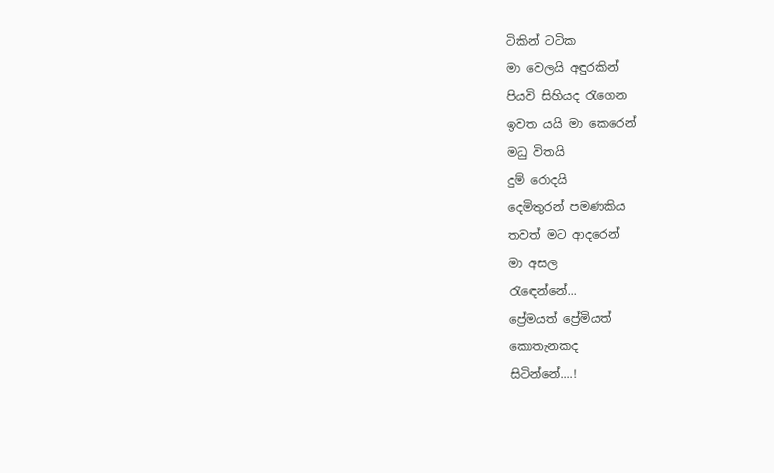ටිකින් ටටික
මා වෙලයි අඳුරකින්
පියවි සිහියද රැගෙන
ඉවත යයි මා කෙරෙන්
මධු විතයි
දුම් රොදයි
දෙමිතුරන් පමණකිය
තවත් මට ආදරෙන්
මා අසල
රැඳෙන්නේ...
ප්‍රේමයත් ප්‍රේමියත්
කොතැනකද
සිටින්නේ....!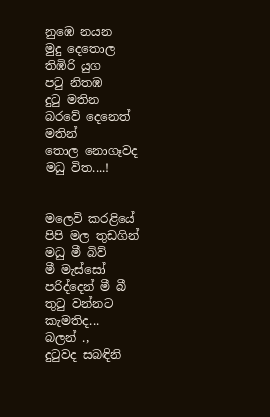නුඹෙ නයන
මුදු දෙතොල
තිඹිරි යුග
පටු නිතඹ
දුටු මතින
බරවේ දෙනෙත්
මතින්
තොල නොගෑවද
මධු විත....!


මලෙවි කරළියේ
පිපි මල තුඩගින්
මධු මී බිව්
මී මැස්සෝ
පරිද්දෙන් මී බී
තුටු වන්නට
කැමතිද...
බලන් .,
දුටුවද සබඳිනි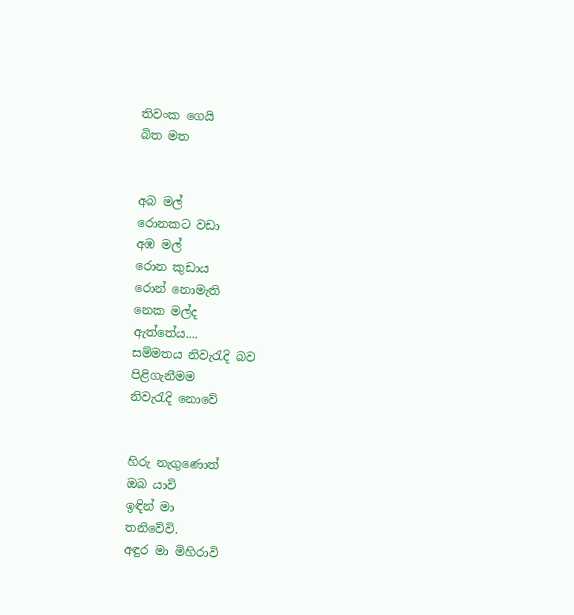තිවංක ගෙයි
බිත මත


අබ මල්
රොනකට වඩා
අඹ මල්
රොන කුඩාය
රොන් නොමැති
නෙක මල්ද
ඇත්තේය....
සම්මතය නිවැරැදි බව
පිළිගැනීමම
නිවැරැදි නොවේ


හිරු නැගුණොත්
ඔබ යාවි
ඉඳින් මා
තනිවේවි.
අඳුර මා මිහිරාවි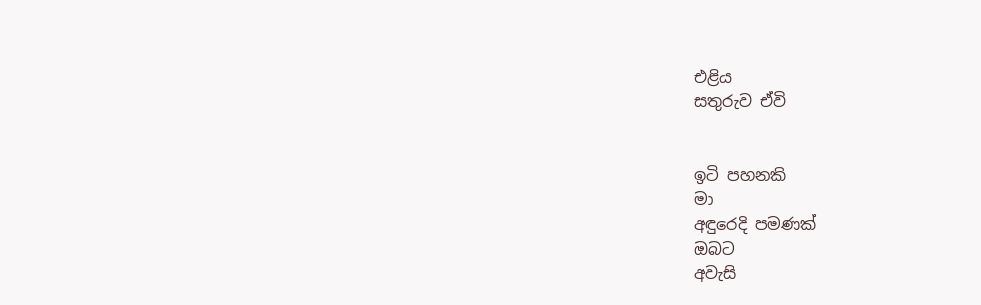එළිය
සතුරුව ඒවි


ඉටි පහනකි
මා
අඳුරෙදි පමණක්
ඔබට
අවැසි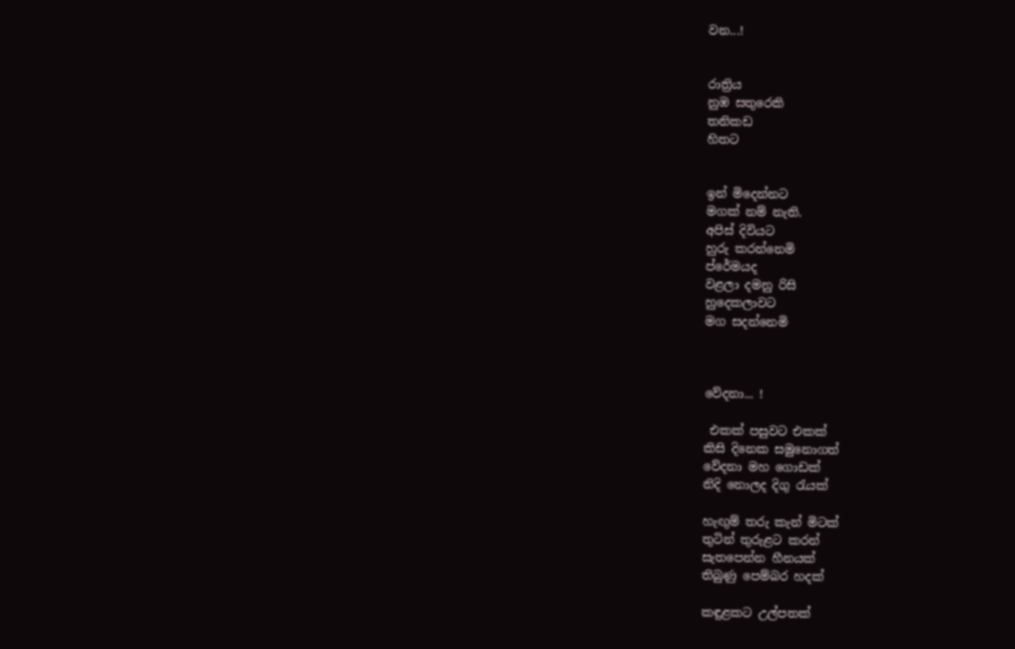වන...!


රාත්‍රිය
නුඹ සතුරෙකි
තනිකඩ
හිතට


ඉන් මිදෙන්නට
මගක් නම් නැති.
අපිස් දිවියට
හුරු කරන්නෙමි
ප්රේමයද
වළලා දමනු රිසි
හුදෙකලාවට
මග සදන්නෙමි



වේදනා... !

 එකක් පසුවට එකක්
කිසි දිනෙක සමුනොගත්
වේදනා මහ ගොඩක්
නිදි නොලද දිගු රැයක්

හැඟුම් තරු කැන් මිටක්
තුටින් තුරුළට කරන්
සැතපෙන්න හීනයක්
තිබුණු පෙම්බර හදක්

කඳුළකට උල්පතක්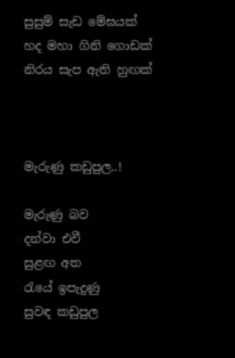සුසුම් සැඩ මේඝයක්
හද මහා ගිනි ගොඩක්
නිරය සැප ඇති හුඟක්



මැරුණු කඩුපුල..!

මැරුණු බව
දන්වා එවී
සුළඟ අත
රැයේ ඉපැදුණු
සුවඳ කඩුපුල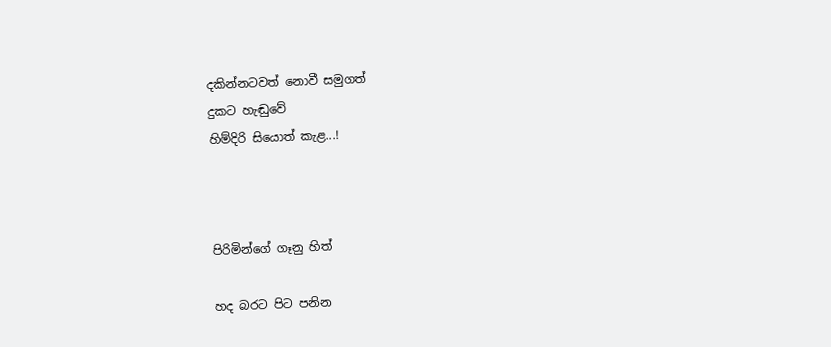දකින්නටවත් නොවී සමුගත්
දුකට හැඬුවේ
හිම්දිරි සියොත් කැළ...!



පිරිමින්ගේ ගෑනු හිත්

හද බරට පිට පනින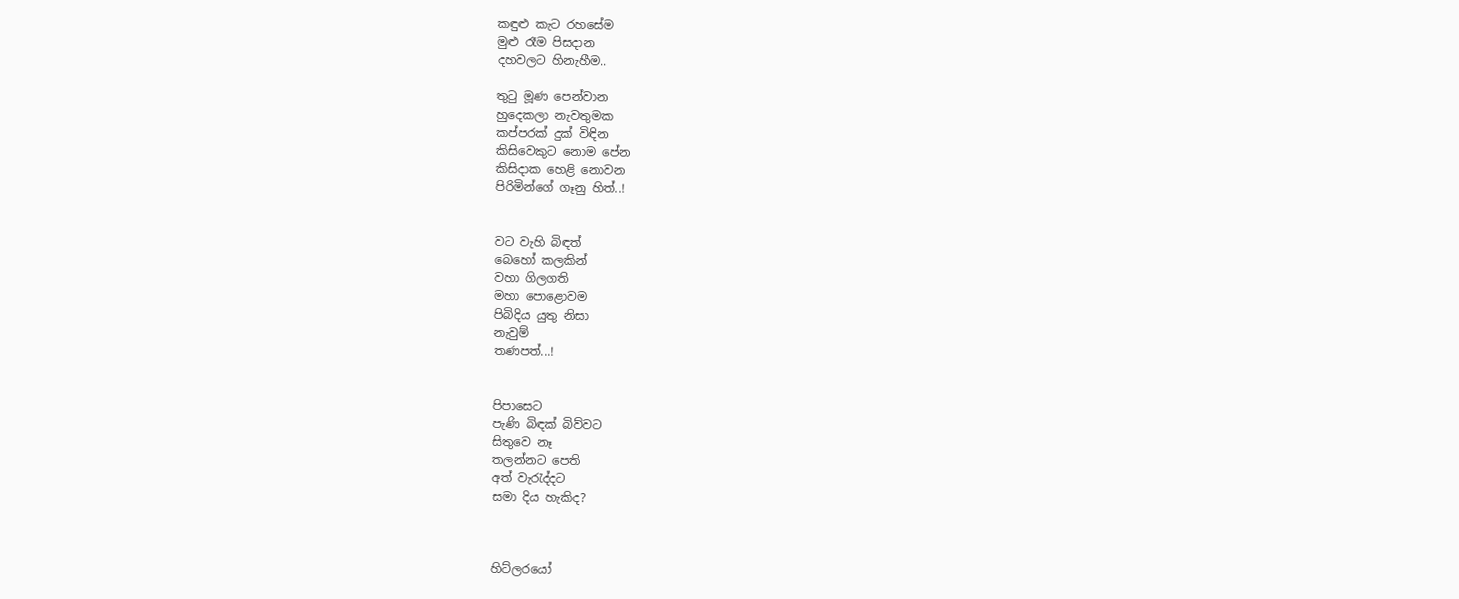කඳුළු කැට රහසේම
මුළු රෑම පිසදාන
දහවලට හිනැහීම..

තුටු මූණ පෙන්වාන
හුදෙකලා නැවතුමක
කප්පරක් දුක් විඳින
කිසිවෙකුට නොම පේන
කිසිදාක හෙළි නොවන
පිරිමින්ගේ ගෑනු හිත්..!


වට වැහි බිඳත්
බෙහෝ කලකින්
වහා ගිලගති
මහා පොළොවම
පිබිදිය යුතු නිසා
නැවුම්
තණපත්...!


පිපාසෙට
පැණි බිඳක් බිව්වට
සිතුවෙ නෑ
තලන්නට පෙති
අත් වැරැද්දට
සමා දිය හැකිද?



හිට්ලරයෝ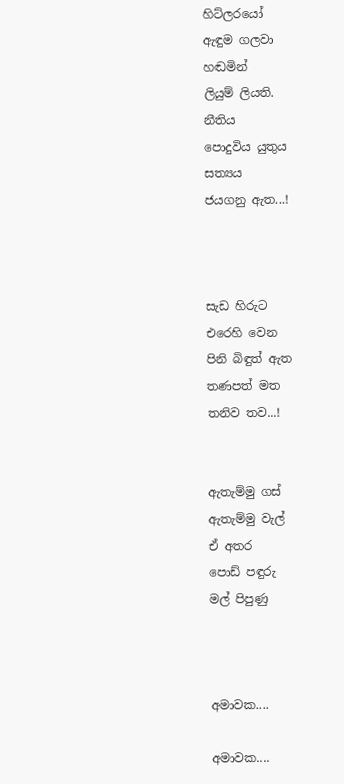හිට්ලරයෝ
ඇඳුම ගලවා
හඬමින්
ලියුම් ලියති.
නීතිය
පොදුවිය යුතුය
සත්‍යය
ජයගනු ඇත...!



සැඩ හිරුට
එරෙහි වෙන
පිනි බිඳුත් ඇත
තණපත් මත
තනිව තව...!


ඇතැම්මු ගස්
ඇතැම්මු වැල්
ඒ අතර
පොඩ් පඳුරු
මල් පිපුණු



අමාවක....

අමාවක....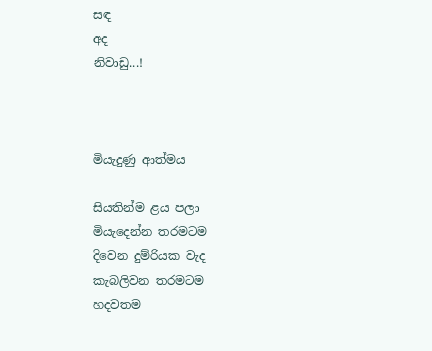සඳ
අද
නිවාඩු...!



මියැදුණු ආත්මය

සියතින්ම ළය පලා
මියැදෙන්න තරමටම
දිවෙන දුම්රියක වැද
කැබලිවන තරමටම
හදවතම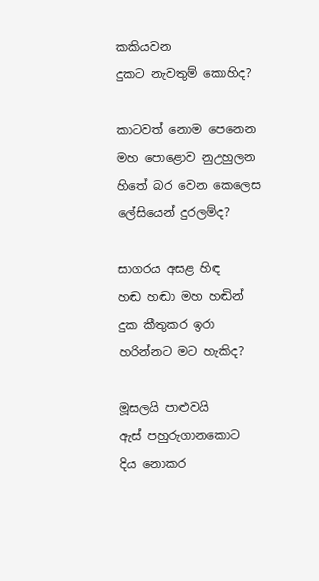කකියවන
දුකට නැවතුම් කොහිද?

කාටවත් නොම පෙනෙන
මහ පොළොව නුඋහුලන
හිතේ බර වෙන කෙලෙස
ලේසියෙන් දුරලම්ද?

සාගරය අසළ හිඳ
හඬ හඬා මහ හඬින්
දුක කීතුකර ඉරා
හරින්නට මට හැකිද?

මූසලයි පාළුවයි
ඇස් පහුරුගානකොට
දිය නොකර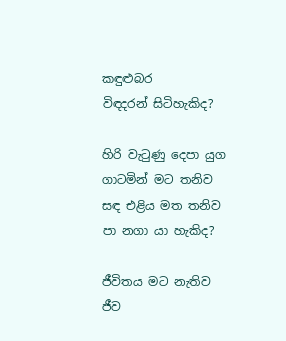කඳුළුබර
විඳදරන් සිටිහැකිද?

හිරි වැටුණු දෙපා යුග
ගාටමින් මට තනිව
සඳ එළිය මත තනිව
පා නගා යා හැකිද?

ජීවිතය මට නැතිව
ජීව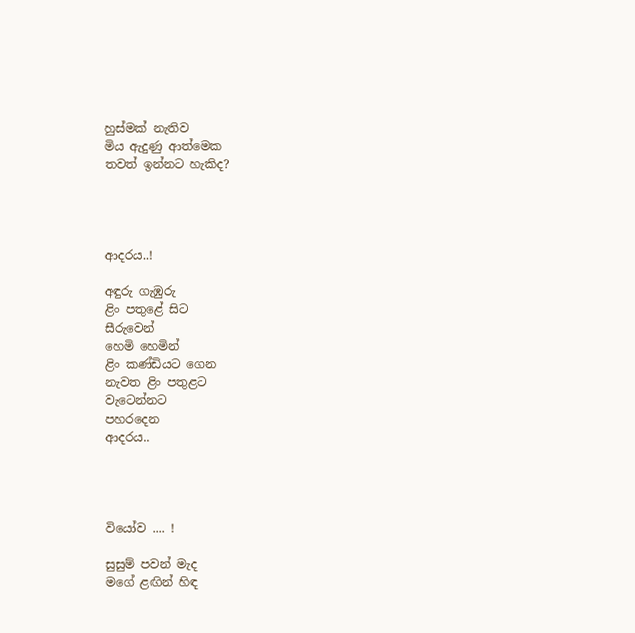හුස්මක් නැතිව
මිය ඇදුණු ආත්මෙක
තවත් ඉන්නට හැකිද?




ආදරය..!

අඳුරු ගැඹුරු
ළිං පතුළේ සිට
සීරුවෙන්
හෙමි හෙමින්
ළිං කණ්ඩියට ගෙන
නැවත ළිං පතුළට
වැටෙන්නට
පහරදෙන
ආදරය..




වියෝව .... !

සුසුම් පවන් මැද
මගේ ළඟින් හිඳ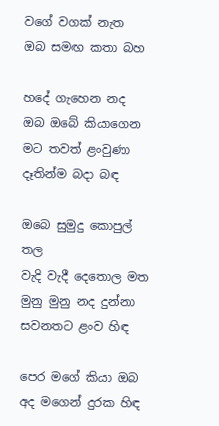වගේ වගක් නැත
ඔබ සමඟ කතා බහ

හදේ ගැහෙන නද
ඔබ ඔබේ කියාගෙන
මට තවත් ළංවුණා
දෑතින්ම බදා බඳ

ඔබෙ සුමුදු කොපුල් තල
වැදි වැදී දෙතොල මත
මුනු මුනු නද දුන්නා
සවනතට ළංව හිඳ

පෙර මගේ කියා ඔබ
අද මගෙන් දුරක හිඳ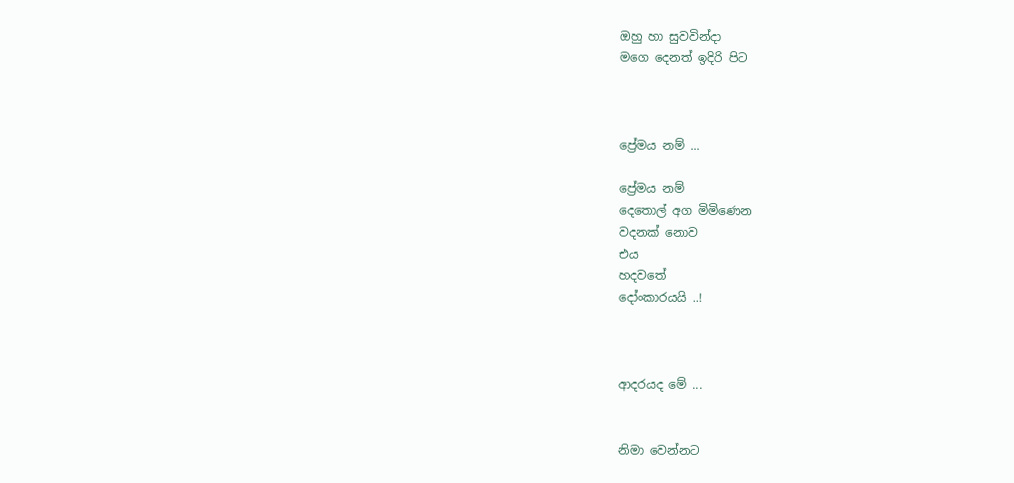ඔහු හා සුවවින්දා
මගෙ දෙනත් ඉදිරි පිට



ප්‍රේමය නම් ...

ප්‍රේමය නම්
දෙතොල් අග මිමිණෙන
වදනක් නොව
එය
හදවතේ
දෝංකාරයයි ..!



ආදරයද මේ ...


නිමා වෙන්නට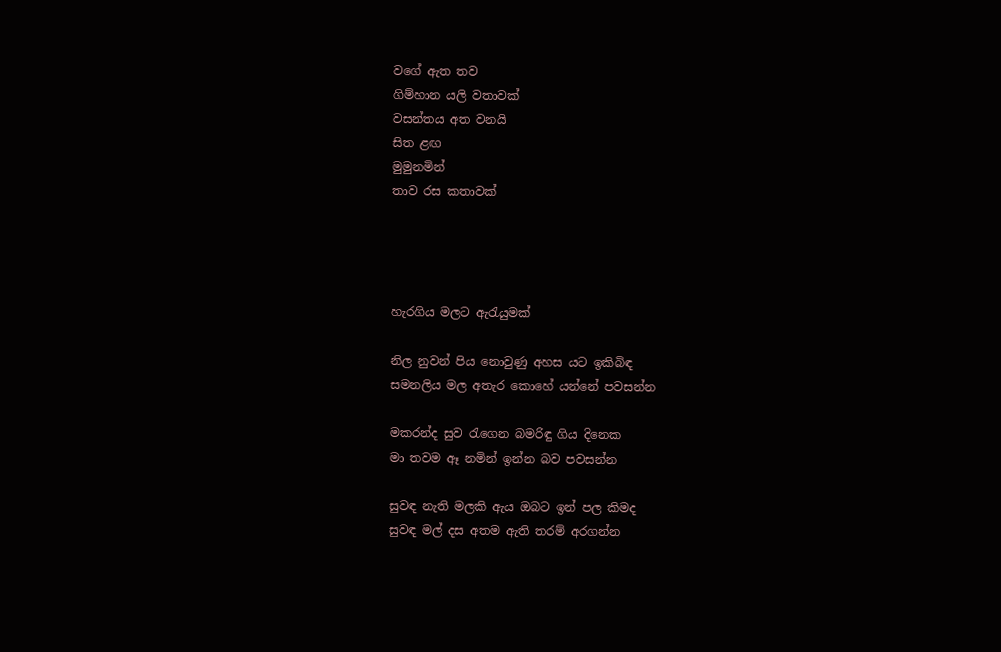වගේ ඇත තව
ගිම්හාන යලි වතාවක්
වසන්තය අත වනයි
සිත ළඟ
මුමුනමින්
තාව රස කතාවක්




හැරගිය මලට ඇරැයුමක්

නිල නුවන් පිය නොවුණු අහස යට ඉකිබිඳ
සමනලිය මල අතැර කොහේ යන්නේ පවසන්න

මකරන්ද සුව රැගෙන බමරිඳු ගිය දිනෙක
මා තවම ඈ නමින් ඉන්න බව පවසන්න

සුවඳ නැති මලකි ඇය ඔබට ඉන් පල කිමද
සුවඳ මල් දස අතම ඇති තරම් අරගන්න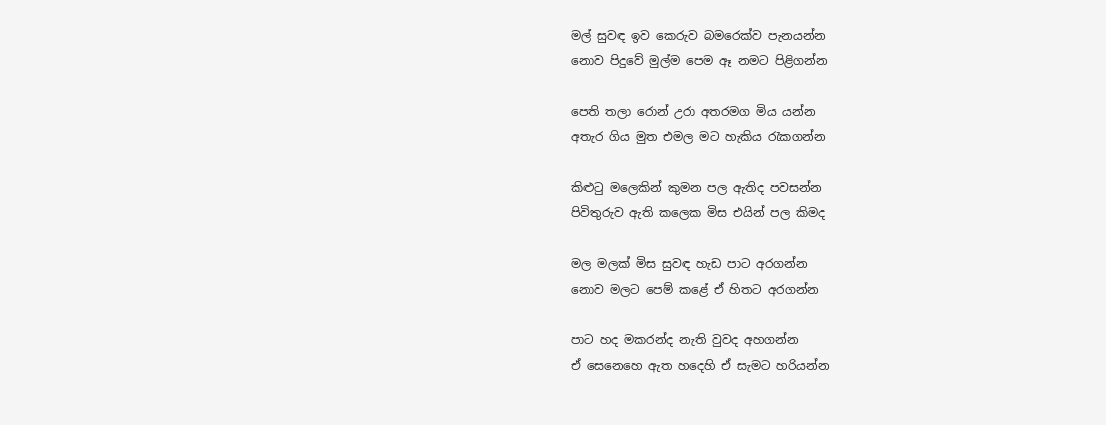මල් සුවඳ ඉව කෙරුව බමරෙක්ව පැනයන්න
නොව පිදුවේ මුල්ම පෙම ඈ නමට පිළිගන්න

පෙති තලා රොන් උරා අතරමග මිය යන්න
අතැර ගිය මුත එමල මට හැකිය රැකගන්න

කිළුටු මලෙකින් කුමන පල ඇතිද පවසන්න
පිවිතුරුව ඇති කලෙක මිස එයින් පල කිමද

මල මලක් මිස සුවඳ හැඩ පාට අරගන්න
නොව මලට පෙම් කළේ ඒ හිතට අරගන්න

පාට හද මකරන්ද නැති වුවද අහගන්න
ඒ සෙනෙහෙ ඇත හදෙහි ඒ සැමට හරියන්න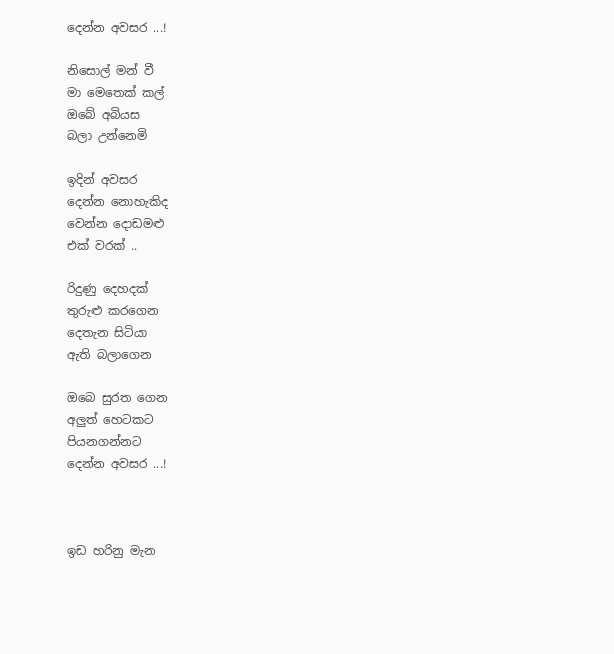දෙන්න අවසර ...!

නිසොල් මන් වී
මා මෙතෙක් කල්
ඔබේ අබියස
බලා උන්නෙමි

ඉදින් අවසර
දෙන්න නොහැකිද
වෙන්න දොඩමළු
එක් වරක් ..

රිදුණු දෙහදක්
තුරුළු කරගෙන
දෙතැන සිටියා
ඇති බලාගෙන

ඔබෙ සුරත ගෙන
අලුත් හෙටකට
පියනගන්නට
දෙන්න අවසර ...!



ඉඩ හරිනු මැන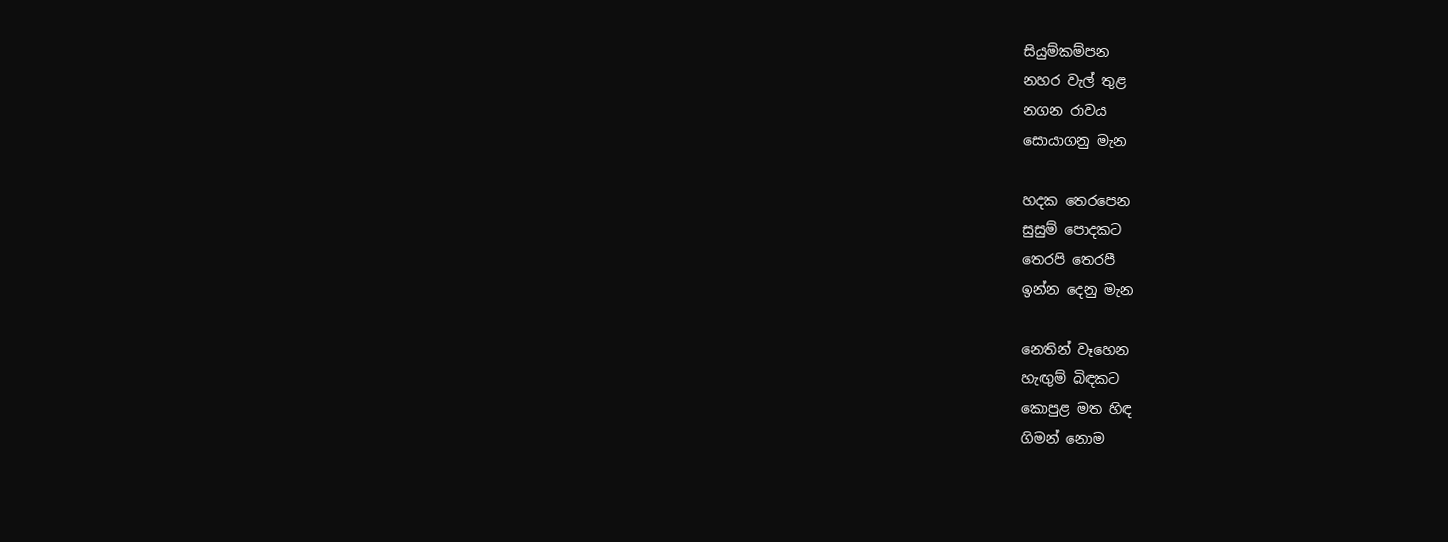සියුම්කම්පන
නහර වැල් තුළ
නගන රාවය
සොයාගනු මැන

හදක තෙරපෙන
සුසුම් පොදකට
තෙරපි තෙරපී
ඉන්න දෙනු මැන

නෙතින් වෑහෙන
හැඟුම් බිඳකට
කොපුළ මත හිඳ
ගිමන් නොම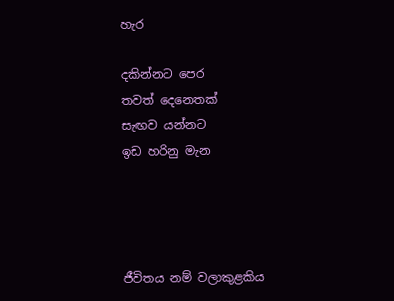හැර

දකින්නට පෙර
තවත් දෙනෙතක්
සැඟව යන්නට
ඉඩ හරිනු මැන




ජීවිතය නම් වලාකුළකිය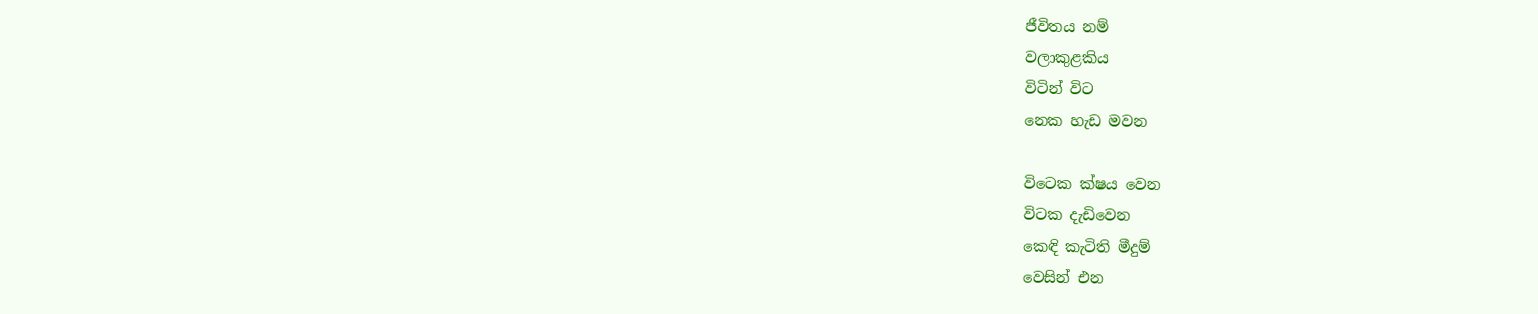ජීවිතය නම්
වලාකුළකිය
විටින් විට
නෙක හැඩ මවන

විටෙක ක්ෂය වෙන
විටක දැඩිවෙන
කෙඳි කැටිති මීදුම්
වෙසින් එන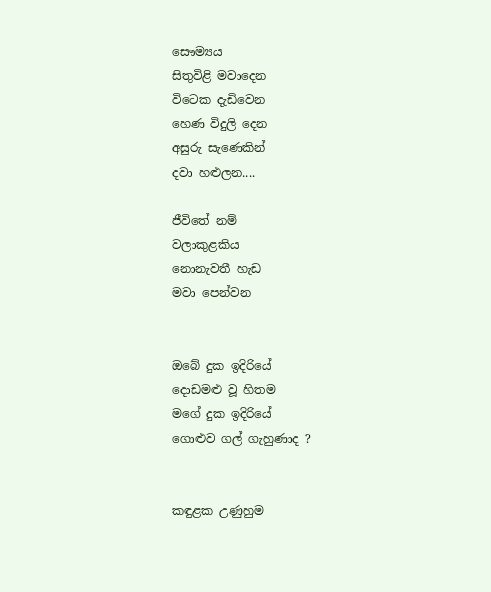සෞම්‍යය
සිතුවිළි මවාදෙන
විටෙක දැඩිවෙන
හෙණ විදුලි දෙන
අසුරු සැණෙකින්
දවා හළුලන....

ජීවිතේ නම්
වලාකුළකිය
නොනැවතී හැඩ
මවා පෙන්වන


ඔබේ දුක ඉදිරියේ
දොඩමළු වූ හිතම
මගේ දුක ඉදිරියේ
ගොළුව ගල් ගැහුණාද ?


කඳුළක උණුහුම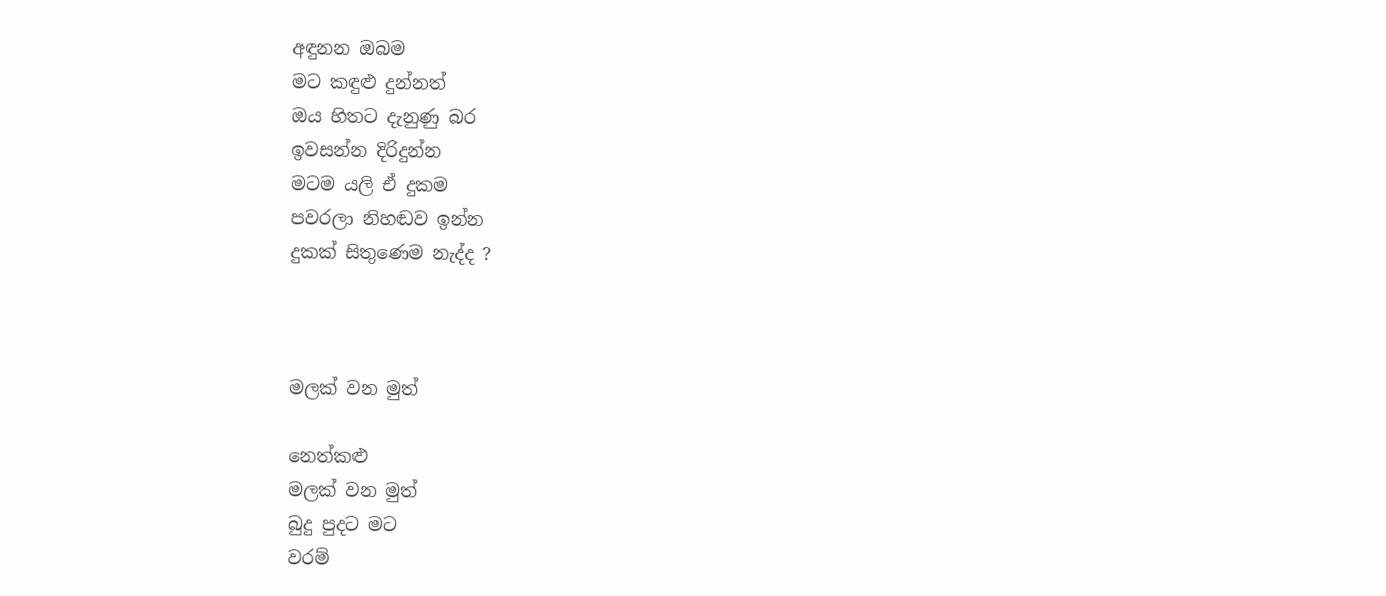අඳුනන ඔබම
මට කඳුළු දුන්නත්
ඔය හිතට දැනුණු බර
ඉවසන්න දිරිදුන්න
මටම යලි ඒ දුකම
පවරලා නිහඬව ඉන්න
දුකක් සිතුණෙම නැද්ද ?



මලක් වන මුත්

නෙත්කළු
මලක් වන මුත්
බුදු පුදට මට
වරම්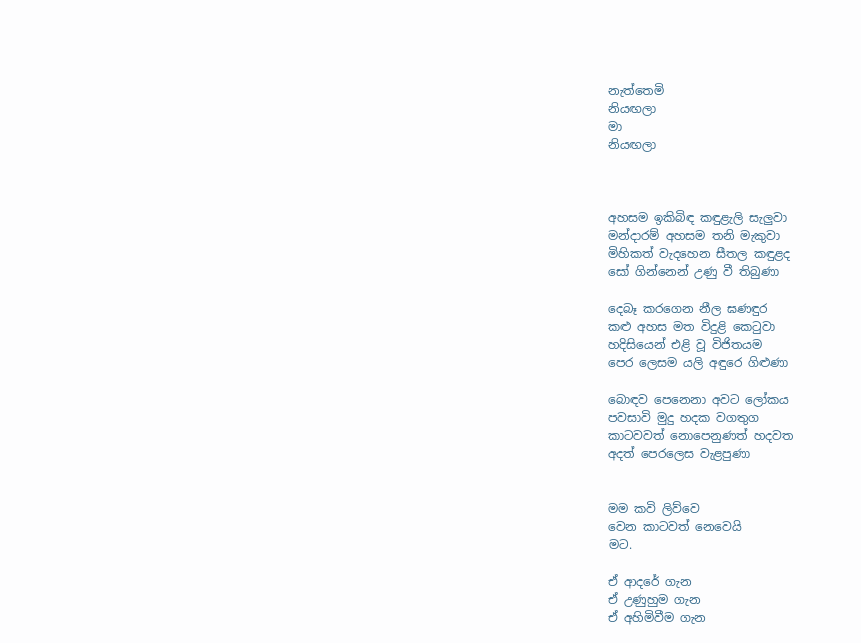නැත්තෙමි
නියඟලා
මා
නියඟලා



අහසම ඉකිබිඳ කඳුළැලි සැලුවා
මන්දාරම් අහසම තනි මැකුවා
මිහිකත් වැදහෙන සීතල කඳුළද
සෝ ගින්නෙන් උණු වී තිබුණා

දෙබෑ කරගෙන නීල ඝණඳුර
කළු අහස මත විදුළි කෙ‍ටුවා
හදිසියෙන් එළි වූ විජිතයම
පෙර ලෙසම යලි අඳුරෙ ගිළුණා

බොඳව පෙනෙනා අවට ලෝකය
පවසාවි මුදු හදක වගතුග
කාටවවත් නොපෙනුණත් හදවත
අදත් පෙරලෙස වැළපුණා


මම කවි ලිව්වෙ
වෙන කාටවත් නෙවෙයි
මට.

ඒ ආදරේ ගැන
ඒ උණුහුම ගැන
ඒ අහිමිවීම ගැන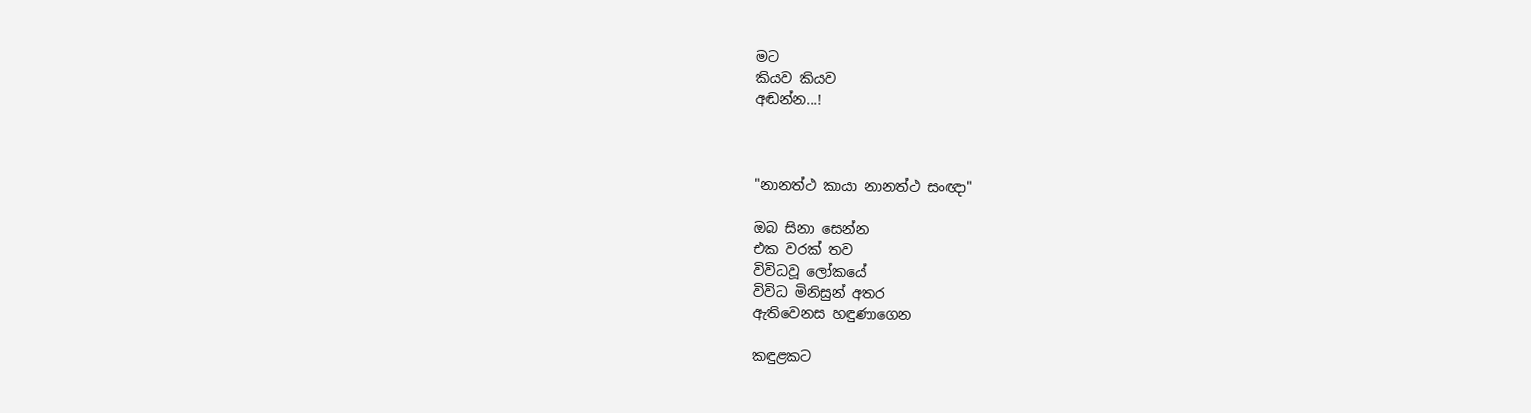මට
කියව කියව
අඬන්න...!



"නානත්ථ කායා නානත්ථ සංඥා"

ඔබ සිනා සෙන්න
එක වරක් තව
විවිධවූ ලෝකයේ
විවිධ මිනිසුන් අතර
ඇතිවෙනස හඳුණාගෙන

කඳුළකට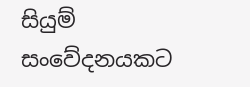සියුම් සංවේදනයකට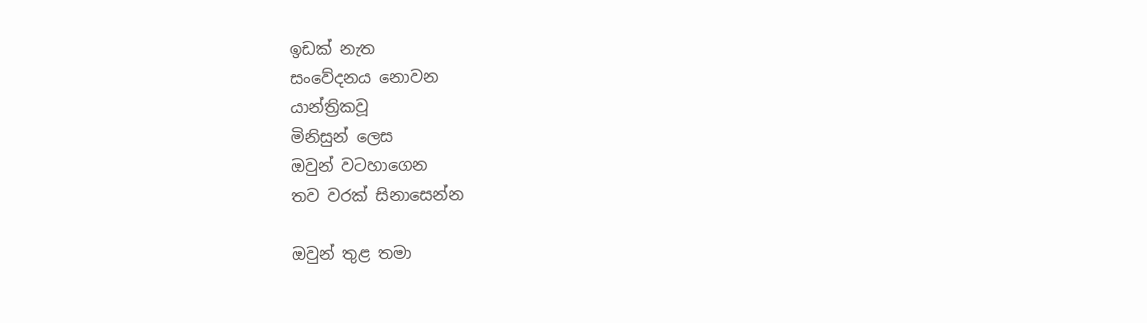ඉඩක් නැත
සංවේදනය නොවන
යාන්ත්‍රිකවූ
මිනිසුන් ලෙස
ඔවුන් වටහාගෙන
තව වරක් සිනාසෙන්න

ඔවුන් තුළ තමා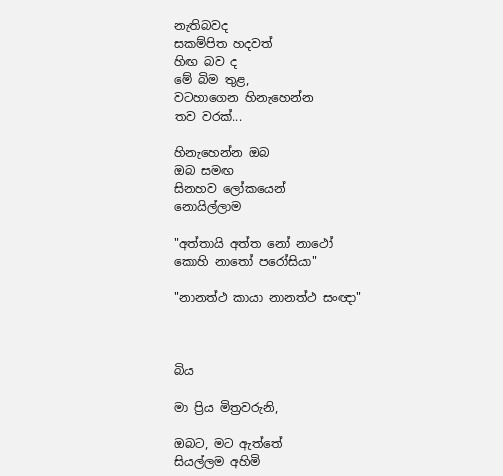නැතිබවද
සකම්පිත හදවත්
හිඟ බව ද
මේ බිම තුළ,
වටහාගෙන හිනැහෙන්න
තව වරක්...

හිනැහෙන්න ඔබ
ඔබ සමඟ
සිනහව ලෝකයෙන්
නොයිල්ලාම

"අත්තායි අත්ත නෝ නාථෝ
කොහි නාතෝ පරෝසියා"

"නානත්ථ කායා නානත්ථ සංඥා"



බිය

මා ප්‍රිය මිත්‍රවරුනි,

ඔබට, මට ඇත්තේ
සියල්ලම අහිමි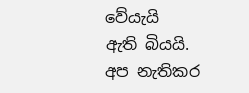වේයැයි
ඇති බියයි.
අප නැතිකර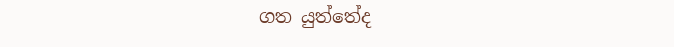ගත යුත්තේද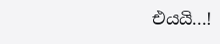එයයි...!